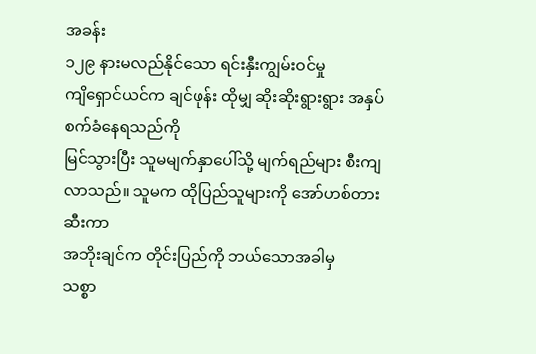အခန်း
၁၂၉ နားမလည်နိုင်သော ရင်းနှီးကျွမ်းဝင်မှု
ကျိရှောင်ယင်က ချင်ဖုန်း ထိုမျှ ဆိုးဆိုးရွားရွား အနှပ်စက်ခံနေရသည်ကို
မြင်သွားပြီး သူမမျက်နှာပေါ်သို့ မျက်ရည်များ စီးကျလာသည်။ သူမက ထိုပြည်သူများကို အော်ဟစ်တားဆီးကာ
အဘိုးချင်က တိုင်းပြည်ကို ဘယ်သောအခါမှ
သစ္စာ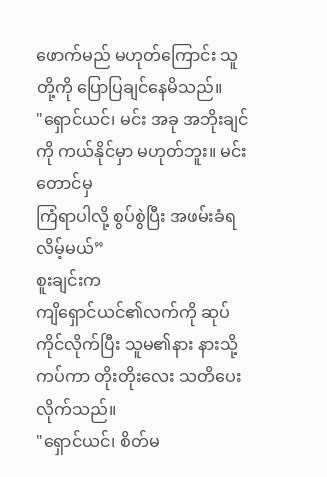ဖောက်မည် မဟုတ်ကြောင်း သူတို့ကို ပြောပြချင်နေမိသည်။
"ရှောင်ယင်၊ မင်း အခု အဘိုးချင်ကို ကယ်နိုင်မှာ မဟုတ်ဘူး။ မင်းတောင်မှ
ကြံရာပါလို့ စွပ်စွဲပြီး အဖမ်းခံရလိမ့်မယ်”
စူးချင်းက
ကျိရှောင်ယင်၏လက်ကို ဆုပ်ကိုင်လိုက်ပြီး သူမ၏နား နားသို့ကပ်ကာ တိုးတိုးလေး သတိပေးလိုက်သည်။
"ရှောင်ယင်၊ စိတ်မ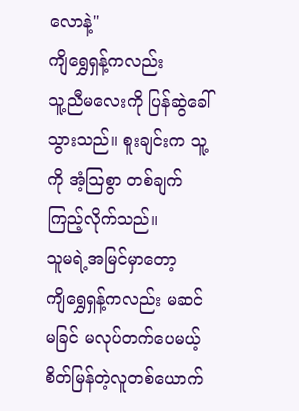လောနဲ့"
ကျိရွှေရှန့်ကလည်း
သူ့ညီမလေးကို ပြန်ဆွဲခေါ်သွားသည်။ စူးချင်းက သူ့ကို အံ့သြစွာ တစ်ချက် ကြည့်လိုက်သည်။
သူမရဲ့အမြင်မှာတော့
ကျိရွှေရှန့်ကလည်း မဆင်မခြင် မလုပ်တက်ပေမယ့် စိတ်မြန်တဲ့လူတစ်ယောက်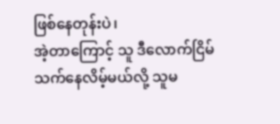ဖြစ်နေတုန်းပဲ၊
အဲ့တာကြောင့် သူ ဒီလောက်ငြိမ်သက်နေလိမ့်မယ်လို့ သူမ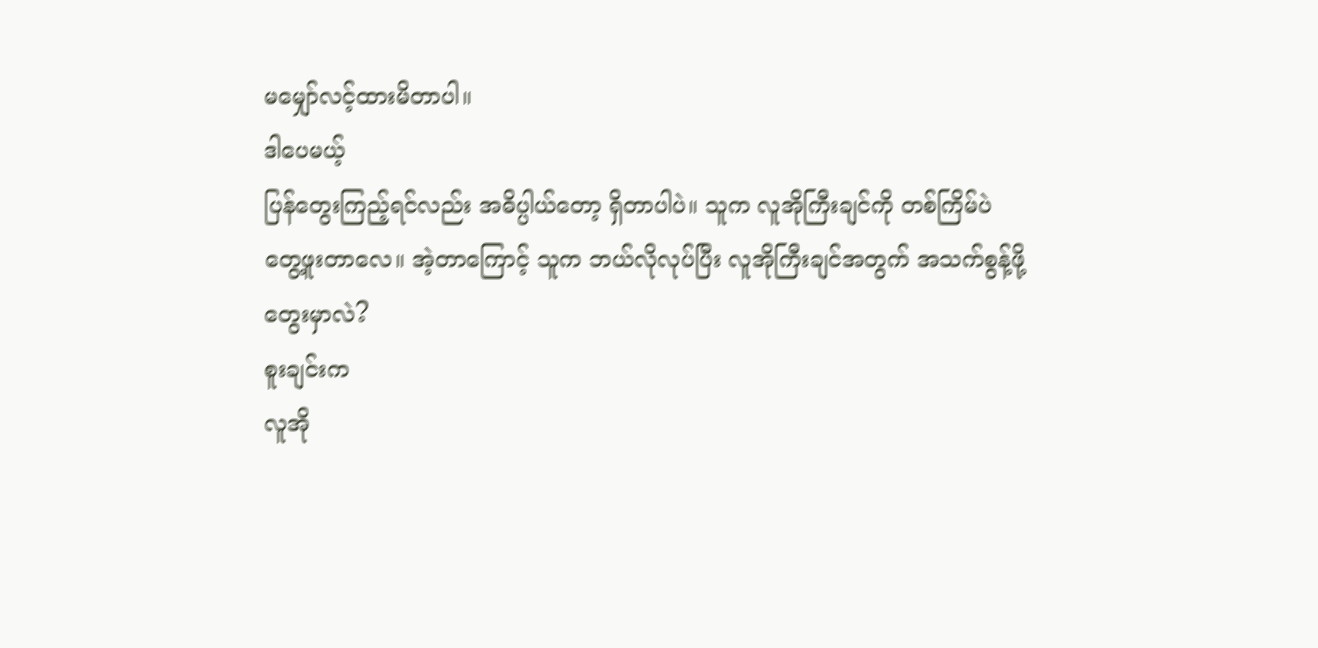မမျှော်လင့်ထားမိတာပါ။
ဒါပေမယ့်
ပြန်တွေးကြည့်ရင်လည်း အဓိပ္ပါယ်တော့ ရှိတာပါပဲ။ သူက လူအိုကြီးချင်ကို တစ်ကြိမ်ပဲ
တွေ့ဖူးတာလေ။ အဲ့တာကြောင့် သူက ဘယ်လိုလုပ်ပြီး လူအိုကြီးချင်အတွက် အသက်စွန့်ဖို့
တွေးမှာလဲ?
စူးချင်းက
လူအို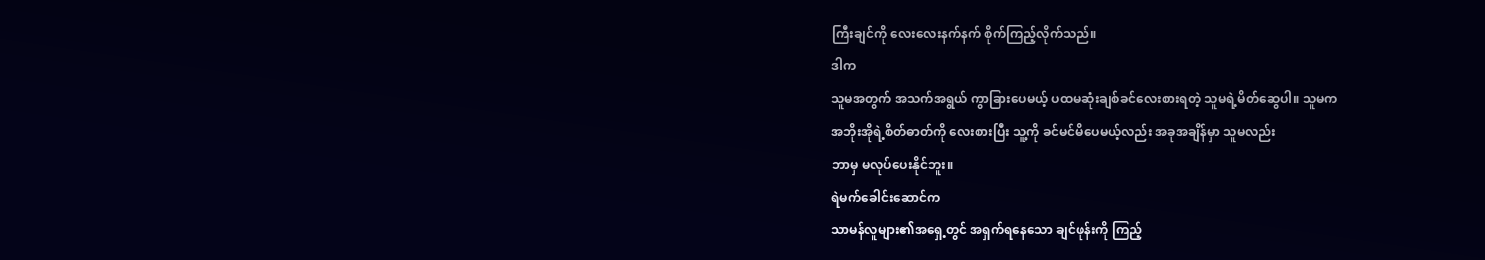ကြီးချင်ကို လေးလေးနက်နက် စိုက်ကြည့်လိုက်သည်။
ဒါက
သူမအတွက် အသက်အရွယ် ကွာခြားပေမယ့် ပထမဆုံးချစ်ခင်လေးစားရတဲ့ သူမရဲ့မိတ်ဆွေပါ။ သူမက
အဘိုးအိုရဲ့စိတ်ဓာတ်ကို လေးစားပြီး သူ့ကို ခင်မင်မိပေမယ့်လည်း အခုအချိန်မှာ သူမလည်း
ဘာမှ မလုပ်ပေးနိုင်ဘူး။
ရဲမက်ခေါင်းဆောင်က
သာမန်လူများ၏အရှေ့တွင် အရှက်ရနေသော ချင်ဖုန်းကို ကြည့်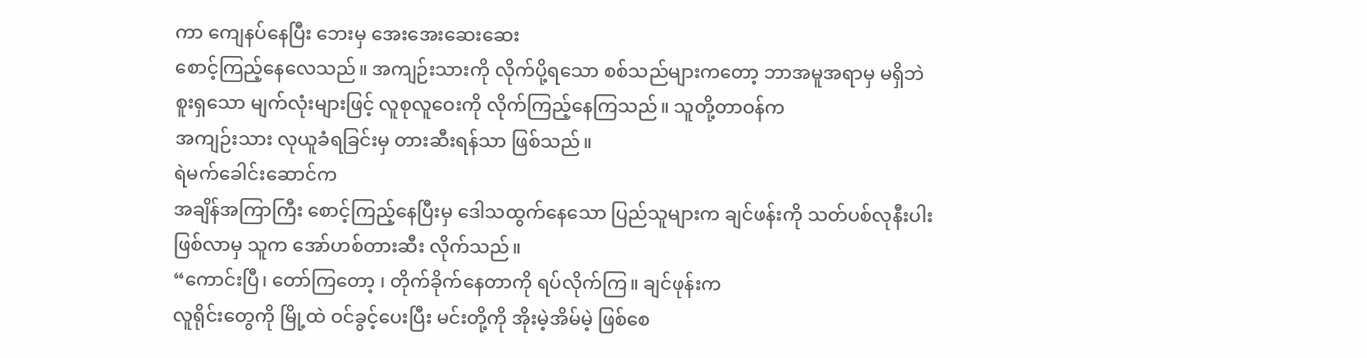ကာ ကျေနပ်နေပြီး ဘေးမှ အေးအေးဆေးဆေး
စောင့်ကြည့်နေလေသည်။ အကျဉ်းသားကို လိုက်ပို့ရသော စစ်သည်များကတော့ ဘာအမူအရာမှ မရှိဘဲ
စူးရှသော မျက်လုံးများဖြင့် လူစုလူဝေးကို လိုက်ကြည့်နေကြသည်။ သူတို့တာဝန်က
အကျဉ်းသား လုယူခံရခြင်းမှ တားဆီးရန်သာ ဖြစ်သည်။
ရဲမက်ခေါင်းဆောင်က
အချိန်အကြာကြီး စောင့်ကြည့်နေပြီးမှ ဒေါသထွက်နေသော ပြည်သူများက ချင်ဖန်းကို သတ်ပစ်လုနီးပါး
ဖြစ်လာမှ သူက အော်ဟစ်တားဆီး လိုက်သည်။
“ကောင်းပြီ၊ တော်ကြတော့ ၊ တိုက်ခိုက်နေတာကို ရပ်လိုက်ကြ။ ချင်ဖုန်းက
လူရိုင်းတွေကို မြို့ထဲ ဝင်ခွင့်ပေးပြီး မင်းတို့ကို အိုးမဲ့အိမ်မဲ့ ဖြစ်စေ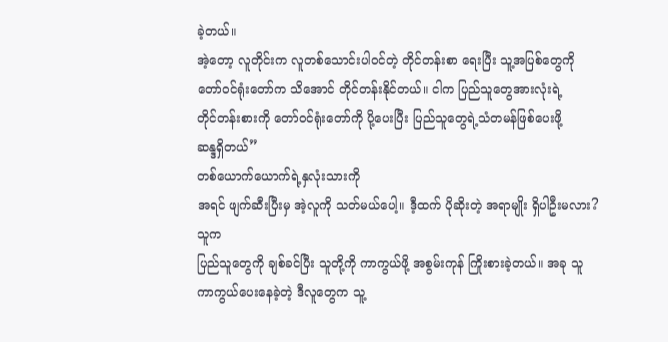ခဲ့တယ်။
အဲ့တော့ လူတိုင်းက လူတစ်သောင်းပါဝင်တဲ့ တိုင်တန်းစာ ရေးပြီး သူ့အပြစ်တွေကို
တော်ဝင်ရုံးတော်က သိအောင် တိုင်တန်းနိုင်တယ်။ ငါက ပြည်သူတွေအားလုံးရဲ့
တိုင်တန်းစားကို တော်ဝင်ရုံးတော်ကို ပို့ပေးပြီး ပြည်သူတွေရဲ့သံတမန်ဖြစ်ပေးဖို့
ဆန္ဒရှိတယ်”
တစ်ယောက်ယောက်ရဲ့နှလုံးသားကို
အရင် ဖျက်ဆီးပြီးမှ အဲ့လူကို သတ်မယ်ပေါ့။ ဒီ့ထက် ပိုဆိုးတဲ့ အရာမျိုး ရှိပါဦးမလား?
သူက
ပြည်သူတွေကို ချစ်ခင်ပြီး သူတို့ကို ကာကွယ်ဖို့ အစွမ်းကုန် ကြိုးစားခဲ့တယ်။ အခု သူ
ကာကွယ်ပေးနေခဲ့တဲ့ ဒီလူတွေက သူ့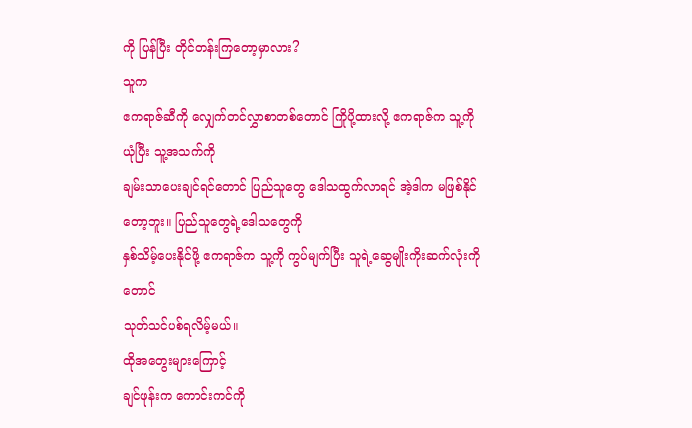ကို ပြန်ပြီး တိုင်တန်းကြတော့မှာလား?
သူက
ဧကရာဇ်ဆီကို လျှေက်တင်လွှာစာတစ်တောင် ကြိုပို့ထားလို့ ဧကရာဇ်က သူ့ကို ယုံပြီး သူ့အသက်ကို
ချမ်းသာပေးချင်ရင်တောင် ပြည်သူတွေ ဒေါသထွက်လာရင် အဲ့ဒါက မဖြစ်နိုင်တော့ဘူး။ ပြည်သူတွေရဲ့ဒေါသတွေကို
နှစ်သိမ့်ပေးနိုင်ဖို့ ဧကရာဇ်က သူ့ကို ကွပ်မျက်ပြီး သူရဲ့ဆွေမျိုးကိုးဆက်လုံးကိုတောင်
သုတ်သင်ပစ်ရလိမ့်မယ်။
ထိုအတွေးများကြောင့်
ချင်ဖုန်းက ကောင်းကင်ကို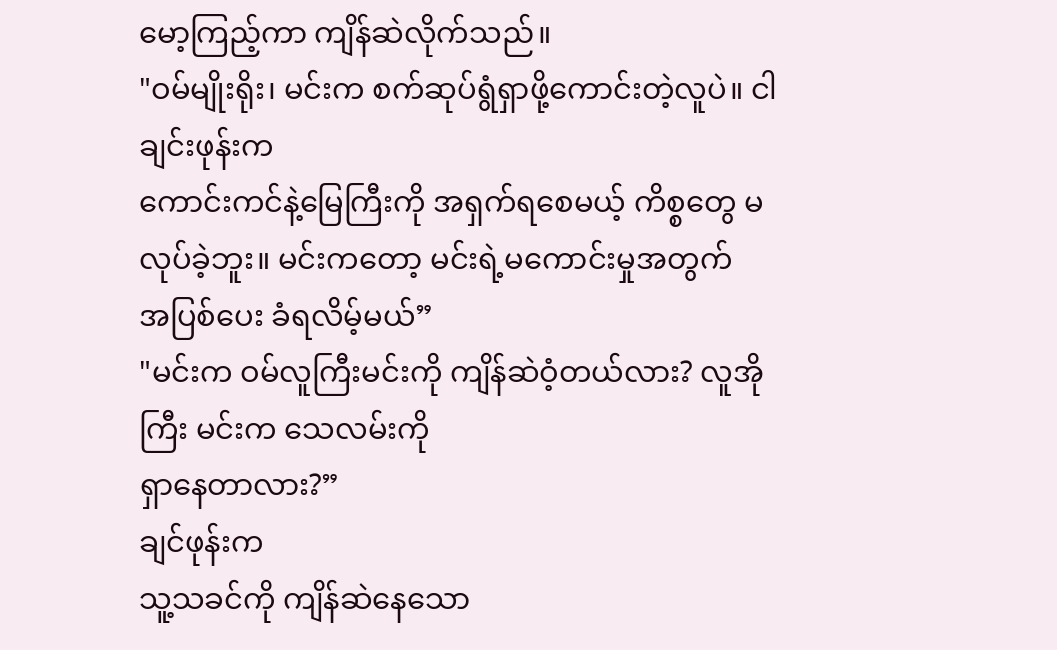မော့ကြည့်ကာ ကျိန်ဆဲလိုက်သည်။
"ဝမ်မျိုးရိုး၊ မင်းက စက်ဆုပ်ရွံရှာဖို့ကောင်းတဲ့လူပဲ။ ငါ ချင်းဖုန်းက
ကောင်းကင်နဲ့မြေကြီးကို အရှက်ရစေမယ့် ကိစ္စတွေ မလုပ်ခဲ့ဘူး။ မင်းကတော့ မင်းရဲ့မကောင်းမှုအတွက်
အပြစ်ပေး ခံရလိမ့်မယ်”
"မင်းက ဝမ်လူကြီးမင်းကို ကျိန်ဆဲဝံ့တယ်လား? လူအိုကြီး မင်းက သေလမ်းကို
ရှာနေတာလား?”
ချင်ဖုန်းက
သူ့သခင်ကို ကျိန်ဆဲနေသော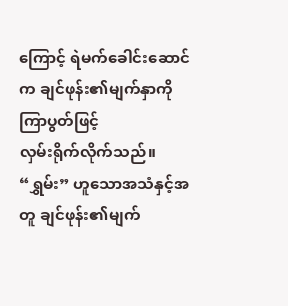ကြောင့် ရဲမက်ခေါင်းဆောင်က ချင်ဖုန်း၏မျက်နှာကို ကြာပွတ်ဖြင့်
လှမ်းရိုက်လိုက်သည်။ “ရွှမ်း” ဟူသောအသံနှင့်အတူ ချင်ဖုန်း၏မျက်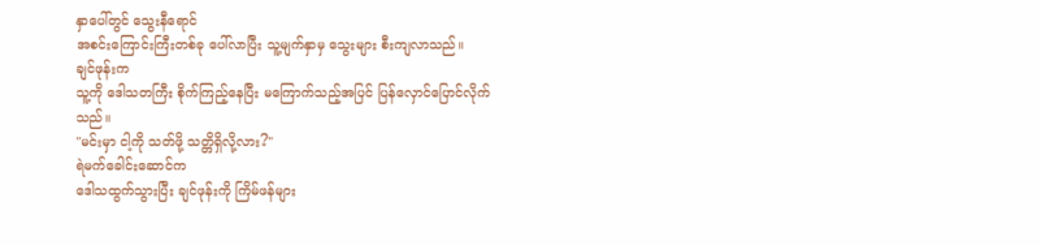နှာပေါ်တွင် သွေးနီရောင်
အစင်းကြောင်းကြီးတစ်ခု ပေါ်လာပြီး သူ့မျက်နှာမှ သွေးများ စီးကျလာသည်။
ချင်ဖုန်းက
သူ့ကို ဒေါသတကြီး စိုက်ကြည့်နေပြီး မကြောက်သည့်အပြင် ပြန်လှောင်ပြောင်လိုက်သည်။
"မင်းမှာ ငါ့ကို သတ်ဖို့ သတ္တိရှိလို့လား?"
ရဲမက်ခေါင်းဆောင်က
ဒေါသထွက်သွားပြီး ချင်ဖုန်းကို ကြိမ်ဖန်များ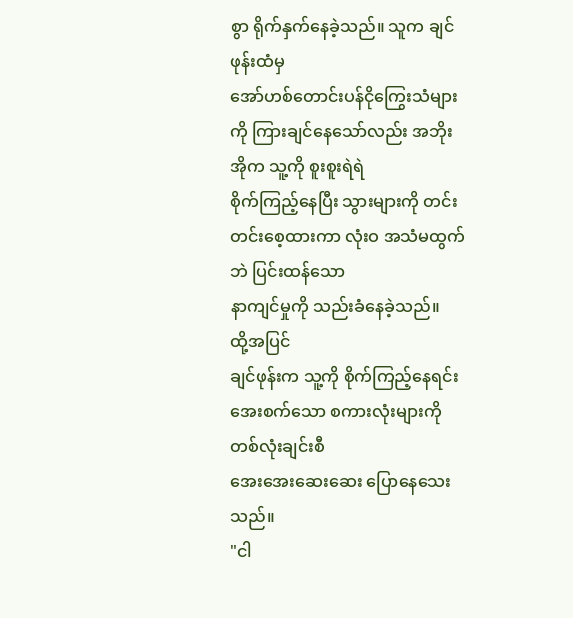စွာ ရိုက်နှက်နေခဲ့သည်။ သူက ချင်ဖုန်းထံမှ
အော်ဟစ်တောင်းပန်ငိုကြွေးသံများကို ကြားချင်နေသော်လည်း အဘိုးအိုက သူ့ကို စူးစူးရဲရဲ
စိုက်ကြည့်နေပြီး သွားများကို တင်းတင်းစေ့ထားကာ လုံးဝ အသံမထွက်ဘဲ ပြင်းထန်သော
နာကျင်မှုကို သည်းခံနေခဲ့သည်။
ထို့အပြင်
ချင်ဖုန်းက သူ့ကို စိုက်ကြည့်နေရင်း အေးစက်သော စကားလုံးများကို တစ်လုံးချင်းစီ
အေးအေးဆေးဆေး ပြောနေသေးသည်။
"ငါ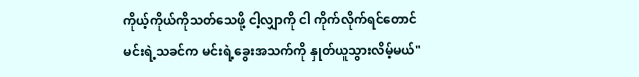ကိုယ့်ကိုယ်ကိုသတ်သေဖို့ ငါ့လျှာကို ငါ ကိုက်လိုက်ရင်တောင်
မင်းရဲ့သခင်က မင်းရဲ့ခွေးအသက်ကို နှုတ်ယူသွားလိမ့်မယ်"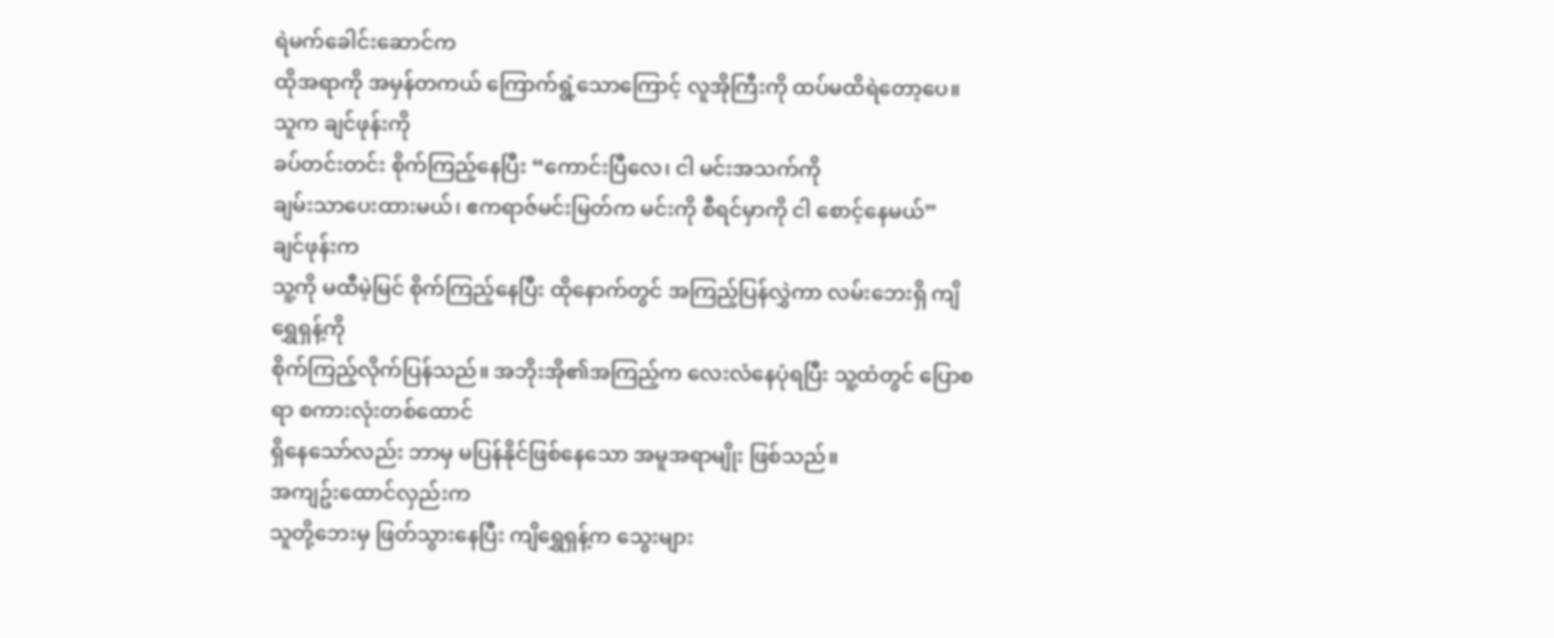ရဲမက်ခေါင်းဆောင်က
ထိုအရာကို အမှန်တကယ် ကြောက်ရွံ့သောကြောင့် လူအိုကြီးကို ထပ်မထိရဲတော့ပေ။ သူက ချင်ဖုန်းကို
ခပ်တင်းတင်း စိုက်ကြည့်နေပြီး “ကောင်းပြီလေ၊ ငါ မင်းအသက်ကို
ချမ်းသာပေးထားမယ်၊ ဧကရာဇ်မင်းမြတ်က မင်းကို စီရင်မှာကို ငါ စောင့်နေမယ်”
ချင်ဖုန်းက
သူ့ကို မထီမဲ့မြင် စိုက်ကြည့်နေပြီး ထိုနောက်တွင် အကြည့်ပြန်လွှဲကာ လမ်းဘေးရှိ ကျိရွှေရှန့်ကို
စိုက်ကြည့်လိုက်ပြန်သည်။ အဘိုးအို၏အကြည့်က လေးလံနေပုံရပြီး သူ့ထံတွင် ပြောစရာ စကားလုံးတစ်ထောင်
ရှိနေသော်လည်း ဘာမှ မပြန်နိုင်ဖြစ်နေသော အမူအရာမျိုး ဖြစ်သည်။
အကျဥ်းထောင်လှည်းက
သူတို့ဘေးမှ ဖြတ်သွားနေပြီး ကျိရွှေရှန့်က သွေးများ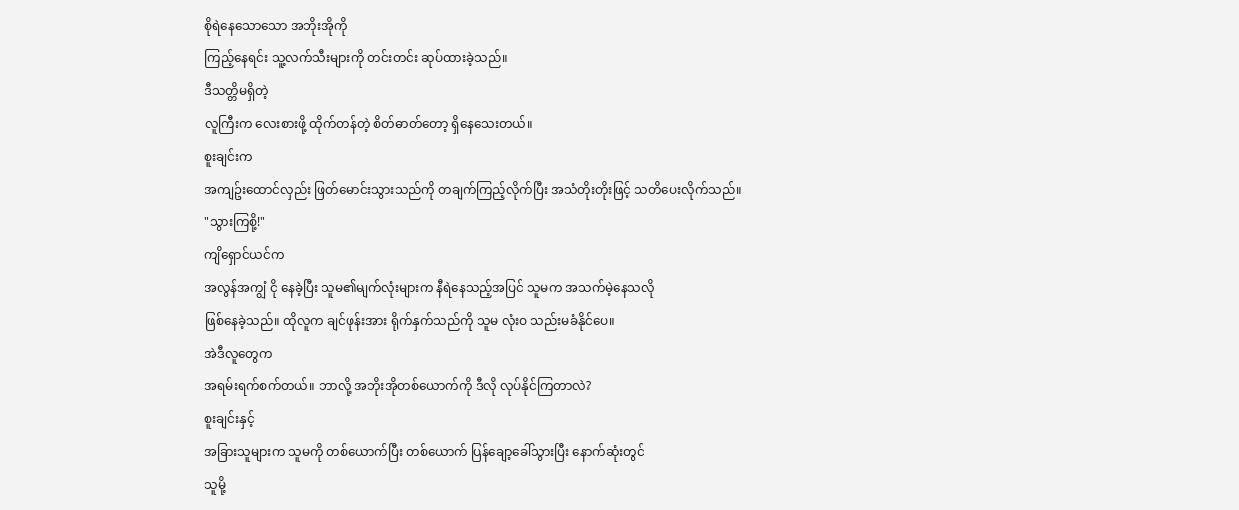စိုရဲနေသောသော အဘိုးအိုကို
ကြည့်နေရင်း သူ့လက်သီးများကို တင်းတင်း ဆုပ်ထားခဲ့သည်။
ဒီသတ္တိမရှိတဲ့
လူကြီးက လေးစားဖို့ ထိုက်တန်တဲ့ စိတ်ဓာတ်တော့ ရှိနေသေးတယ်။
စူးချင်းက
အကျဥ်းထောင်လှည်း ဖြတ်မောင်းသွားသည်ကို တချက်ကြည့်လိုက်ပြီး အသံတိုးတိုးဖြင့် သတိပေးလိုက်သည်။
"သွားကြစို့!"
ကျိရှောင်ယင်က
အလွန်အကျွံ ငို နေခဲ့ပြီး သူမ၏မျက်လုံးများက နီရဲနေသည့်အပြင် သူမက အသက်မဲ့နေသလို
ဖြစ်နေခဲ့သည်။ ထိုလူက ချင်ဖုန်းအား ရိုက်နှက်သည်ကို သူမ လုံးဝ သည်းမခံနိုင်ပေ။
အဲဒီလူတွေက
အရမ်းရက်စက်တယ်။ ဘာလို့ အဘိုးအိုတစ်ယောက်ကို ဒီလို လုပ်နိုင်ကြတာလဲ?
စူးချင်းနှင့်
အခြားသူများက သူမကို တစ်ယောက်ပြီး တစ်ယောက် ပြန်ချော့ခေါ်သွားပြီး နောက်ဆုံးတွင်
သူမို့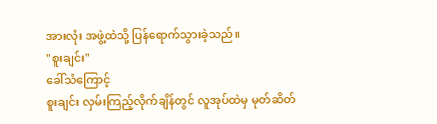အားလုံး အဖွဲ့ထဲသို့ ပြန်ရောက်သွားခဲ့သည်။
"စူးချင်း"
ခေါ်သံကြောင့်
စူးချင်း လှမ်းကြည့်လိုက်ချိန်တွင် လူအုပ်ထဲမှ မုတ်ဆိတ်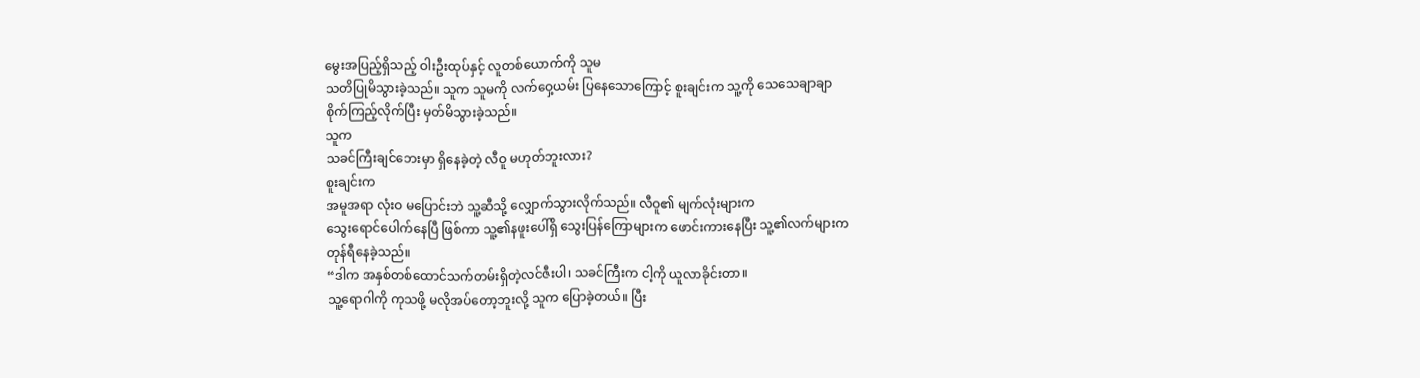မွေးအပြည့်ရှိသည့် ဝါးဦးထုပ်နှင့် လူတစ်ယောက်ကို သူမ
သတိပြုမိသွားခဲ့သည်။ သူက သူမကို လက်ဝှေ့ယမ်း ပြနေသောကြောင့် စူးချင်းက သူ့ကို သေသေချာချာ
စိုက်ကြည့်လိုက်ပြီး မှတ်မိသွားခဲ့သည်။
သူက
သခင်ကြီးချင်ဘေးမှာ ရှိနေခဲ့တဲ့ လီဝူ မဟုတ်ဘူးလား?
စူးချင်းက
အမူအရာ လုံးဝ မပြောင်းဘဲ သူ့ဆီသို့ လျှောက်သွားလိုက်သည်။ လီဝူ၏ မျက်လုံးများက
သွေးရောင်ပေါက်နေပြီ ဖြစ်ကာ သူ့၏နဖူးပေါ်ရှိ သွေးပြန်ကြောများက ဖောင်းကားနေပြီး သူ့၏လက်များက
တုန်ရီနေခဲ့သည်။
“ဒါက အနှစ်တစ်ထောင်သက်တမ်းရှိတဲ့လင်ဇီးပါ၊ သခင်ကြီးက ငါ့ကို ယူလာခိုင်းတာ။
သူ့ရောဂါကို ကုသဖို့ မလိုအပ်တော့ဘူးလို့ သူက ပြောခဲ့တယ်။ ပြီး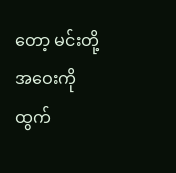တော့ မင်းတို့
အဝေးကို ထွက်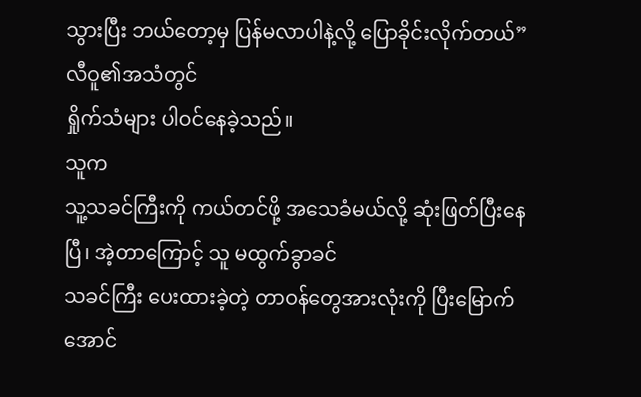သွားပြီး ဘယ်တော့မှ ပြန်မလာပါနဲ့လို့ ပြောခိုင်းလိုက်တယ်”
လီဝူ၏အသံတွင်
ရှိုက်သံများ ပါဝင်နေခဲ့သည်။
သူက
သူ့သခင်ကြီးကို ကယ်တင်ဖို့ အသေခံမယ်လို့ ဆုံးဖြတ်ပြီးနေပြီ၊ အဲ့တာကြောင့် သူ မထွက်ခွာခင်
သခင်ကြီး ပေးထားခဲ့တဲ့ တာဝန်တွေအားလုံးကို ပြီးမြောက်အောင်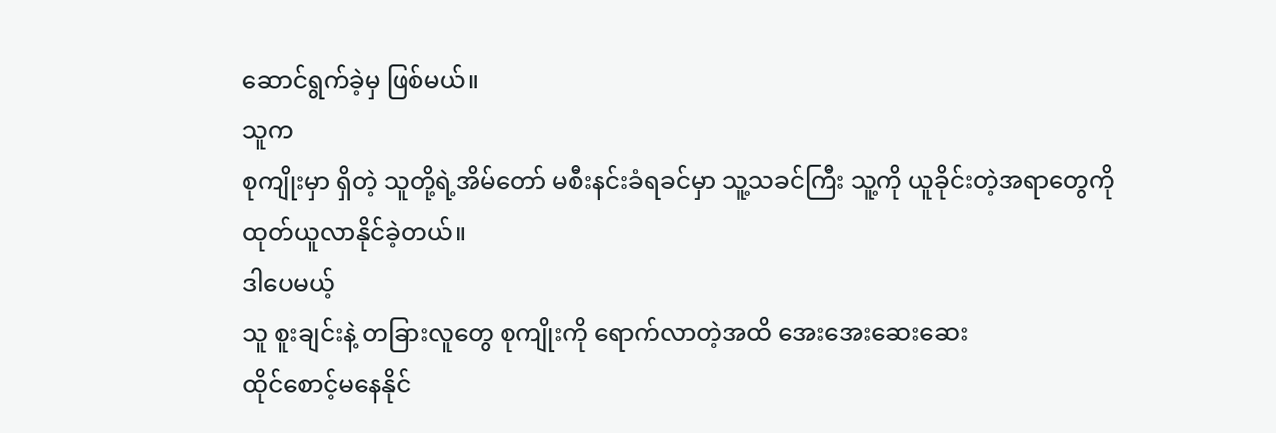ဆောင်ရွက်ခဲ့မှ ဖြစ်မယ်။
သူက
စုကျိုးမှာ ရှိတဲ့ သူတို့ရဲ့အိမ်တော် မစီးနင်းခံရခင်မှာ သူ့သခင်ကြီး သူ့ကို ယူခိုင်းတဲ့အရာတွေကို
ထုတ်ယူလာနိုင်ခဲ့တယ်။
ဒါပေမယ့်
သူ စူးချင်းနဲ့ တခြားလူတွေ စုကျိုးကို ရောက်လာတဲ့အထိ အေးအေးဆေးဆေး
ထိုင်စောင့်မနေနိုင်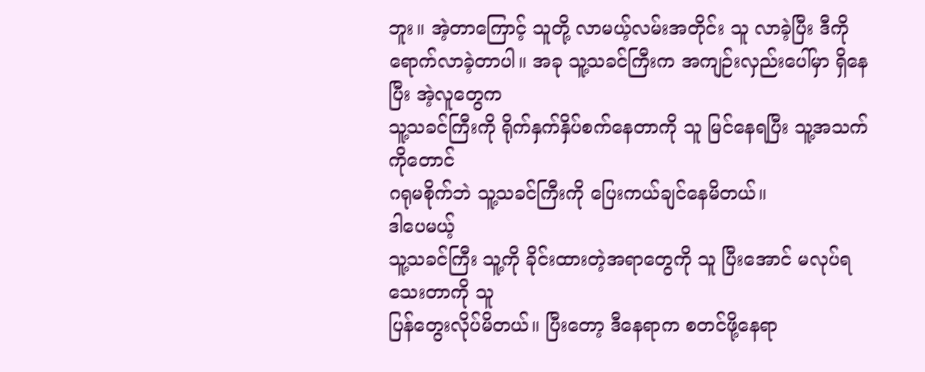ဘူး။ အဲ့တာကြောင့် သူတို့ လာမယ့်လမ်းအတိုင်း သူ လာခဲ့ပြီး ဒီကို
ရောက်လာခဲ့တာပါ။ အခု သူ့သခင်ကြီးက အကျဉ်းလှည်းပေါ်မှာ ရှိနေပြီး အဲ့လူတွေက
သူ့သခင်ကြီးကို ရိုက်နှက်နှိပ်စက်နေတာကို သူ မြင်နေရပြီး သူ့အသက်ကိုတောင်
ဂရုမစိုက်ဘဲ သူ့သခင်ကြီးကို ပြေးကယ်ချင်နေမိတယ်။
ဒါပေမယ့်
သူ့သခင်ကြီး သူ့ကို ခိုင်းထားတဲ့အရာတွေကို သူ ပြီးအောင် မလုပ်ရသေးတာကို သူ
ပြန်တွေးလိုပ်မိတယ်။ ပြီးတော့ ဒီနေရာက စတင်ဖို့နေရာ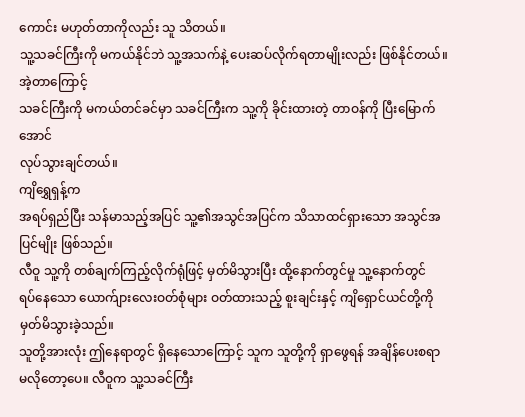ကောင်း မဟုတ်တာကိုလည်း သူ သိတယ်။
သူ့သခင်ကြီးကို မကယ်နိုင်ဘဲ သူ့အသက်နဲ့ ပေးဆပ်လိုက်ရတာမျိုးလည်း ဖြစ်နိုင်တယ်။ အဲ့တာကြောင့်
သခင်ကြီးကို မကယ်တင်ခင်မှာ သခင်ကြီးက သူ့ကို ခိုင်းထားတဲ့ တာဝန်ကို ပြီးမြောက်အောင်
လုပ်သွားချင်တယ်။
ကျိရွှေရှန့်က
အရပ်ရှည်ပြီး သန်မာသည့်အပြင် သူ့၏အသွင်အပြင်က သိသာထင်ရှားသော အသွင်အပြင်မျိုး ဖြစ်သည်။
လီဝူ သူ့ကို တစ်ချက်ကြည့်လိုက်ရုံဖြင့် မှတ်မိသွားပြီး ထို့နောက်တွင်မှု သူ့နောက်တွင်
ရပ်နေသော ယောက်ျားလေးဝတ်စုံများ ဝတ်ထားသည့် စူးချင်းနှင့် ကျိရှောင်ယင်တို့ကို မှတ်မိသွားခဲ့သည်။
သူတို့အားလုံး ဤနေရာတွင် ရှိနေသောကြောင့် သူက သူတို့ကို ရှာဖွေရန် အချိန်ပေးစရာ
မလိုတော့ပေ။ လီဝူက သူ့သခင်ကြီး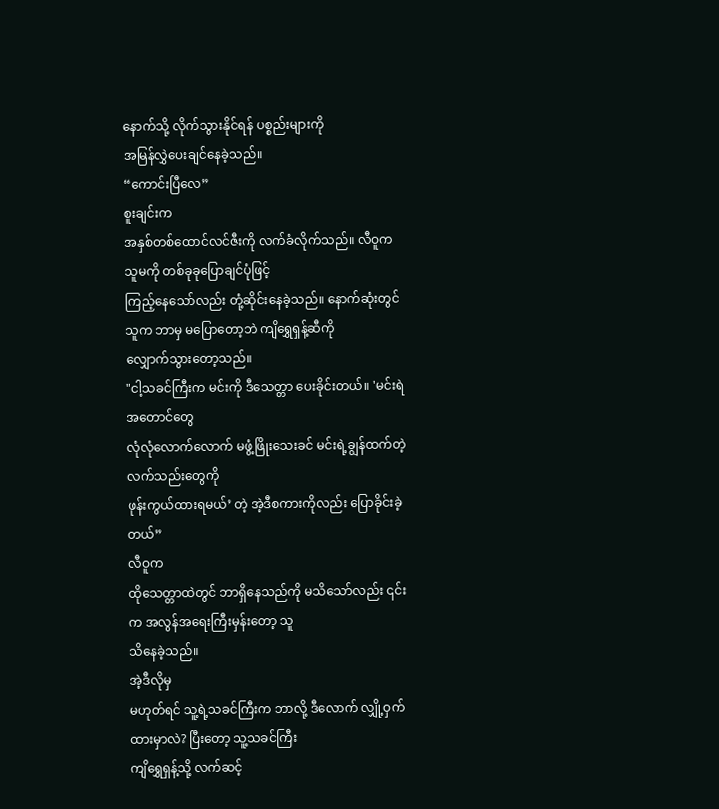နောက်သို့ လိုက်သွားနိုင်ရန် ပစ္စည်းများကို
အမြန်လွှဲပေးချင်နေခဲ့သည်။
“ကောင်းပြီလေ”
စူးချင်းက
အနှစ်တစ်ထောင်လင်ဇီးကို လက်ခံလိုက်သည်။ လီဝူက သူမကို တစ်ခုခုပြောချင်ပုံဖြင့်
ကြည့်နေသော်လည်း တုံ့ဆိုင်းနေခဲ့သည်။ နောက်ဆုံးတွင် သူက ဘာမှ မပြောတော့ဘဲ ကျိရွှေရှန့်ဆီကို
လျှောက်သွားတော့သည်။
"ငါ့သခင်ကြီးက မင်းကို ဒီသေတ္တာ ပေးခိုင်းတယ်။ 'မင်းရဲအတောင်တွေ
လုံလုံလောက်လောက် မဖွံ့ဖြိုးသေးခင် မင်းရဲ့ချွန်ထက်တဲ့ လက်သည်းတွေကို
ဖုန်းကွယ်ထားရမယ်’ တဲ့ အဲ့ဒီစကားကိုလည်း ပြောခိုင်းခဲ့တယ်”
လီဝူက
ထိုသေတ္တာထဲတွင် ဘာရှိနေသည်ကို မသိသော်လည်း ၎င်းက အလွန်အရေးကြီးမှန်းတော့ သူ
သိနေခဲ့သည်။
အဲ့ဒီလိုမှ
မဟုတ်ရင် သူ့ရဲ့သခင်ကြီးက ဘာလို့ ဒီလောက် လျှို့ဝှက်ထားမှာလဲ? ပြီးတော့ သူ့သခင်ကြီး
ကျိရွှေရှန့်သို့ လက်ဆင့်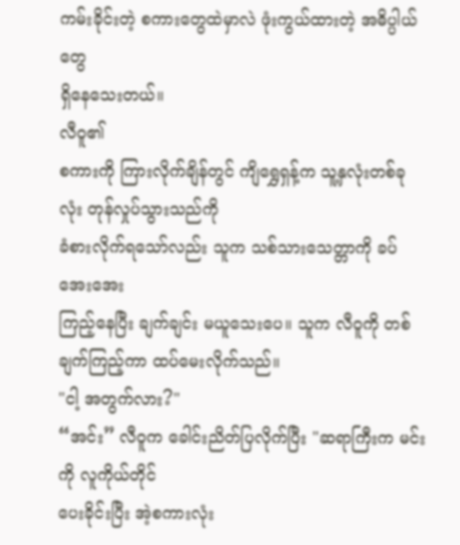ကမ်းခိုင်းတဲ့ စကားတွေထဲမှာလဲ ဖုံးကွယ်ထားတဲ့ အဓိပ္ပါယ်တွေ
ရှိနေသေးတယ်။
လီဝူ၏
စကားကို ကြားလိုက်ချိန်တွင် ကျိရွှေရှန့်က သူ့နှလုံးတစ်ခုလုံး တုန်လှုပ်သွားသည်ကို
ခံစားလိုက်ရသော်လည်း သူက သစ်သားသေတ္တာကို ခပ်အေးအေး
ကြည့်နေပြီး ချက်ချင်း မယူသေးပေ။ သူက လီဝူကို တစ်ချက်ကြည့်ကာ ထပ်မေးလိုက်သည်။
"ငါ့ အတွက်လား?"
“အင်း” လီဝူက ခေါင်းညိတ်ပြလိုက်ပြီး "ဆရာကြီးက မင်းကို လူကိုယ်တိုင်
ပေးခိုင်းပြီး အဲ့စကားလုံး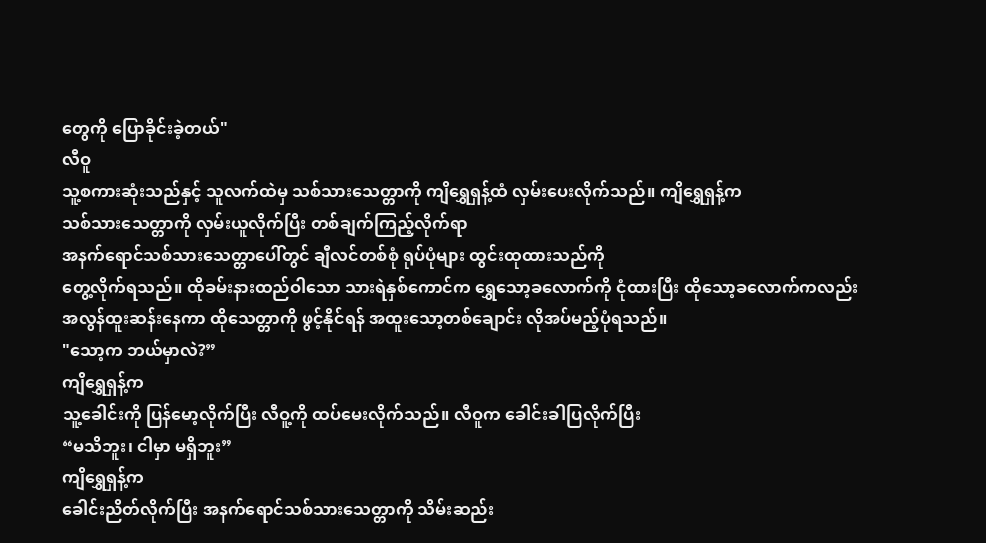တွေကို ပြောခိုင်းခဲ့တယ်"
လီဝူ
သူ့စကားဆုံးသည်နှင့် သူလက်ထဲမှ သစ်သားသေတ္တာကို ကျိရွှေရှန့်ထံ လှမ်းပေးလိုက်သည်။ ကျိရွှေရှန့်က
သစ်သားသေတ္တာကို လှမ်းယူလိုက်ပြီး တစ်ချက်ကြည့်လိုက်ရာ
အနက်ရောင်သစ်သားသေတ္တာပေါ်တွင် ချီလင်တစ်စုံ ရုပ်ပုံများ ထွင်းထုထားသည်ကို
တွေ့လိုက်ရသည်။ ထိုခမ်းနားထည်ဝါသော သားရဲနှစ်ကောင်က ရွှေသော့ခလောက်ကို ငုံထားပြီး ထိုသော့ခလောက်ကလည်း
အလွန်ထူးဆန်းနေကာ ထိုသေတ္တာကို ဖွင့်နိုင်ရန် အထူးသော့တစ်ချောင်း လိုအပ်မည့်ပုံရသည်။
"သော့က ဘယ်မှာလဲ?”
ကျိရွှေရှန့်က
သူ့ခေါင်းကို ပြန်မော့လိုက်ပြီး လီဝူ့ကို ထပ်မေးလိုက်သည်။ လီဝူက ခေါင်းခါပြလိုက်ပြီး
“မသိဘူး၊ ငါမှာ မရှိဘူး”
ကျိရွှေရှန့်က
ခေါင်းညိတ်လိုက်ပြီး အနက်ရောင်သစ်သားသေတ္တာကို သိမ်းဆည်း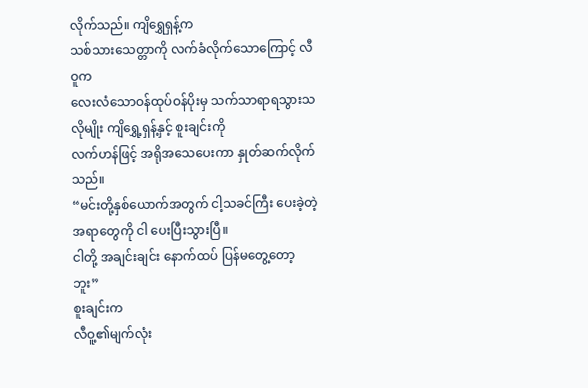လိုက်သည်။ ကျိရွှေရှန့်က
သစ်သားသေတ္တာကို လက်ခံလိုက်သောကြောင့် လီဝူက
လေးလံသောဝန်ထုပ်ဝန်ပိုးမှ သက်သာရာရသွားသလိုမျိုး ကျိရွှေ့ရှန့်နှင့် စူးချင်းကို
လက်ဟန်ဖြင့် အရိုအသေပေးကာ နှုတ်ဆက်လိုက်သည်။
“မင်းတို့နှစ်ယောက်အတွက် ငါ့သခင်ကြီး ပေးခဲ့တဲ့ အရာတွေကို ငါ ပေးပြီးသွားပြီ။
ငါတို့ အချင်းချင်း နောက်ထပ် ပြန်မတွေ့တော့ဘူး”
စူးချင်းက
လီဝူ့၏မျက်လုံး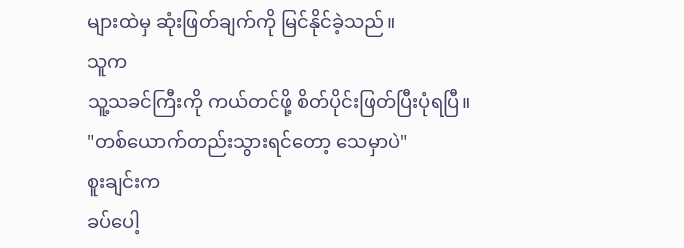များထဲမှ ဆုံးဖြတ်ချက်ကို မြင်နိုင်ခဲ့သည်။
သူက
သူ့သခင်ကြီးကို ကယ်တင်ဖို့ စိတ်ပိုင်းဖြတ်ပြီးပုံရပြီ။
"တစ်ယောက်တည်းသွားရင်တော့ သေမှာပဲ"
စူးချင်းက
ခပ်ပေါ့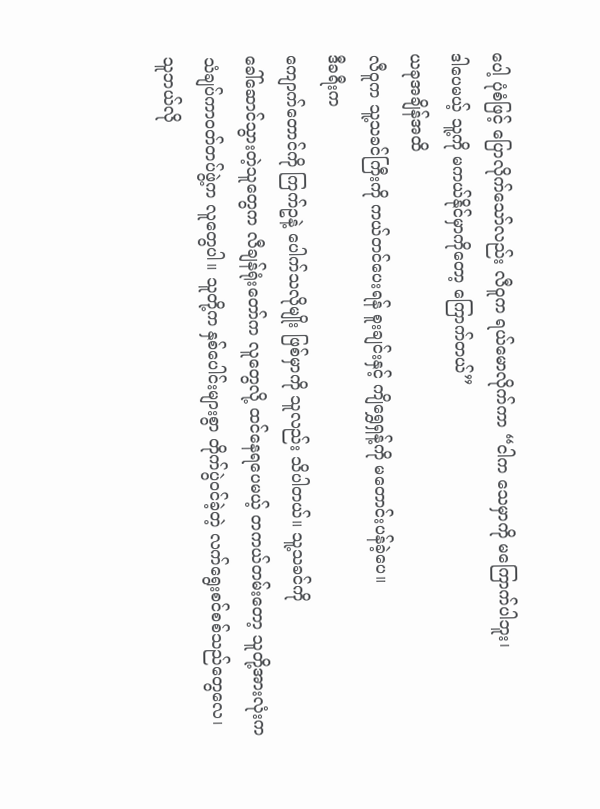ပေါ့ ပုံစံဖြင့် ပြောလိုက်သော်လည်း လီဝူက ရယ်မောလိုက်ကာ “ငါက သေမှာကို မကြောက်ပါဘူး၊
ဒါပေမယ့် သူ့ကို မကယ်နိုင်မှာကိုတော့ ကြောက်တယ်”
ယခုအချိန်အထိ
လီဝူက သူ့သခင်ကြီးကို ကယ်တင်ပေးရန် စူးချင်းနှင့် ကျိရွှေရှန့်ကို မတောင်းပန်ခဲ့ပေ။
ဒီခရီးက
ကျောက်တောင်ကို ကြက်ဥနဲ့ ပေါက်သလိုမျိုး ဖြစ်မှာကို သူလည်း သိပါတယ်။ သူ့သခင်ကို
ခေါ်ဆောင်သွားတဲ့သူတွေက လီချန်ရုံးတော်က လူတွေလို့ ထင်နေရပေမယ့် တကယ်တမ်းတော့ သူတို့အားလုံးက
သံချပ်ကာဝတ်တပ်ဖွဲ့က လူတွေပါ။ သူတို့က နှစ်ပေါင်းများစွာ တိုက်ပွဲဝင်ခဲ့တဲ့ လက်ရွေးစင်စစ်သည်တွေလေ၊
သူဘယ်လို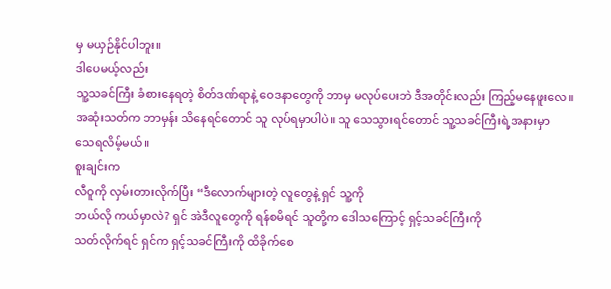မှ မယှဉ်နိုင်ပါဘူး။
ဒါပေမယ့်လည်း
သူ့သခင်ကြီး ခံစားနေရတဲ့ စိတ်ဒဏ်ရာနဲ့ ဝေဒနာတွေကို ဘာမှ မလုပ်ပေးဘဲ ဒီအတိုင်းလည်း ကြည့်မနေဖူးလေ။
အဆုံးသတ်က ဘာမှန်း သိနေရင်တောင် သူ လုပ်ရမှာပါပဲ။ သူ သေသွားရင်တောင် သူ့သခင်ကြီးရဲ့အနားမှာ
သေရလိမ့်မယ်။
စူးချင်းက
လီဝူကို လှမ်းတားလိုက်ပြီး “ဒီလောက်များတဲ့ လူတွေနဲ့ ရှင် သူ့ကို
ဘယ်လို ကယ်မှာလဲ? ရှင် အဲဒီလူတွေကို ရန်စမိရင် သူတို့က ဒေါသကြောင့် ရှင့်သခင်ကြီးကို
သတ်လိုက်ရင် ရှင်က ရှင့်သခင်ကြီးကို ထိခိုက်စေ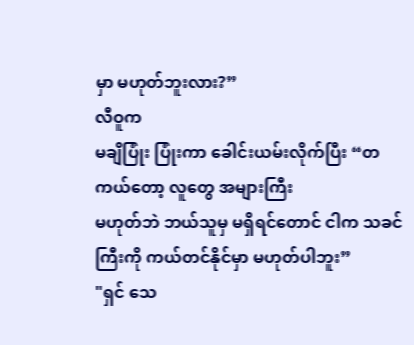မှာ မဟုတ်ဘူးလား?”
လီဝူက
မချိပြုံး ပြုံးကာ ခေါင်းယမ်းလိုက်ပြီး “တကယ်တော့ လူတွေ အများကြီး
မဟုတ်ဘဲ ဘယ်သူမှ မရှိရင်တောင် ငါက သခင်ကြီးကို ကယ်တင်နိုင်မှာ မဟုတ်ပါဘူး”
"ရှင် သေ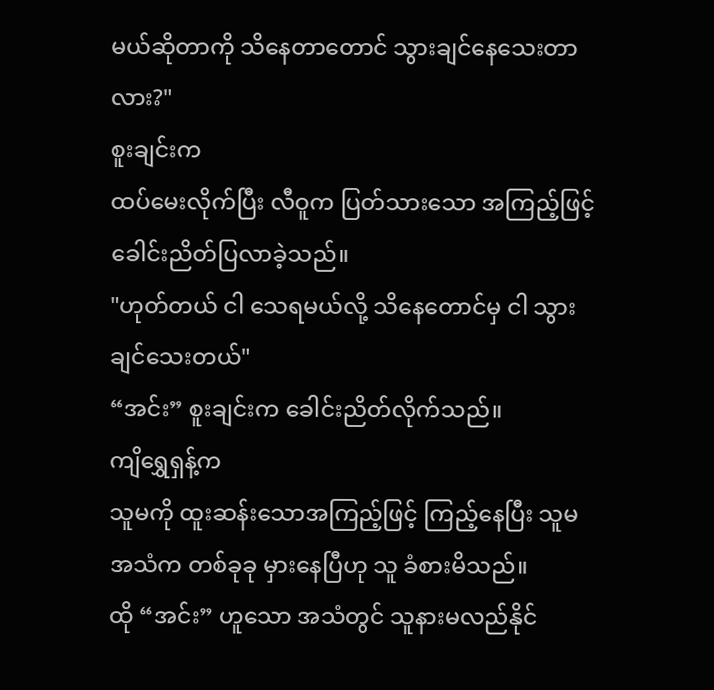မယ်ဆိုတာကို သိနေတာတောင် သွားချင်နေသေးတာလား?"
စူးချင်းက
ထပ်မေးလိုက်ပြီး လီဝူက ပြတ်သားသော အကြည့်ဖြင့် ခေါင်းညိတ်ပြလာခဲ့သည်။
"ဟုတ်တယ် ငါ သေရမယ်လို့ သိနေတောင်မှ ငါ သွားချင်သေးတယ်"
“အင်း” စူးချင်းက ခေါင်းညိတ်လိုက်သည်။
ကျိရွှေရှန့်က
သူမကို ထူးဆန်းသောအကြည့်ဖြင့် ကြည့်နေပြီး သူမ အသံက တစ်ခုခု မှားနေပြီဟု သူ ခံစားမိသည်။
ထို “အင်း” ဟူသော အသံတွင် သူနားမလည်နိုင်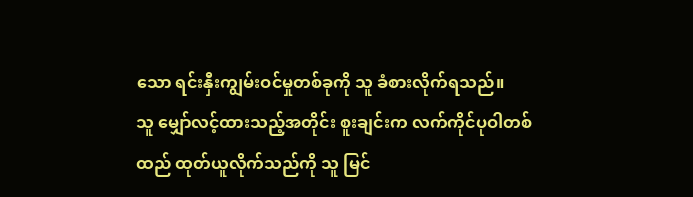သော ရင်းနှီးကျွမ်းဝင်မှုတစ်ခုကို သူ ခံစားလိုက်ရသည်။
သူ မျှော်လင့်ထားသည့်အတိုင်း စူးချင်းက လက်ကိုင်ပုဝါတစ်ထည် ထုတ်ယူလိုက်သည်ကို သူ မြင်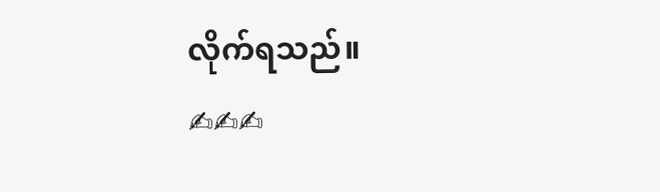လိုက်ရသည်။
✍✍✍